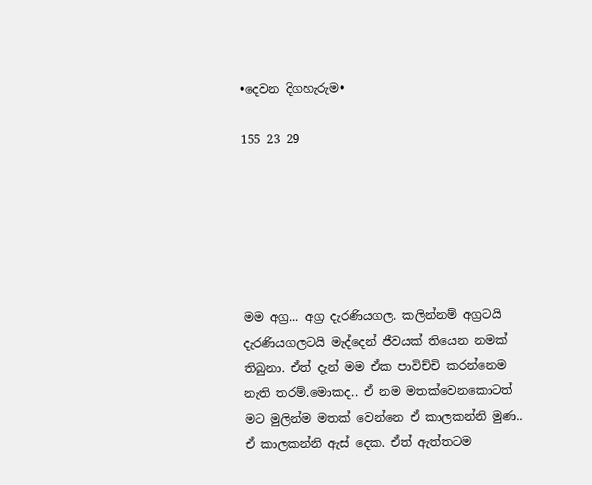•දෙවන දිගහැරුම•

155 23 29






මම අග්‍ර... අග්‍ර දැරණියගල. කලින්නම් අග්‍රටයි දැරණියගලටයි මැද්දෙන් ජීවයක් තියෙන නමක් තිබුනා. ඒත් දැන් මම ඒක පාවිච්චි කරන්නෙම නැති තරම්.මොකද.. ඒ නම මතක්වෙනකොටත් මට මුලින්ම මතක් වෙන්නෙ ඒ කාලකන්නි මුණ.. ඒ කාලකන්නි ඇස් දෙක. ඒත් ඇත්තටම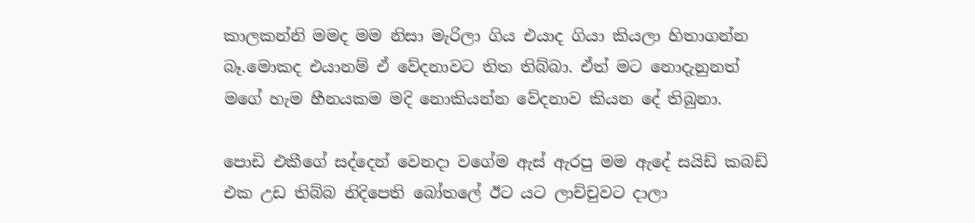කාලකන්නි මමද මම නිසා මැරිලා ගිය එයාද ගියා කියලා හිතාගන්න බෑ.මොකද එයානම් ඒ වේදනාවට තිත තිබ්බා. ඒත් මට නොදැනුනත් මගේ හැම හීනයකම මදි නොකියන්න වේදනාව කියන දේ තිබුනා.

පොඩි එකීගේ සද්දෙන් වෙනදා වගේම ඇස් ඇරපු මම ඇදේ සයිඩ් කබඩ් එක උඩ තිබ්බ නිදිපෙති බෝතලේ ඊට යට ලාච්චුවට දාලා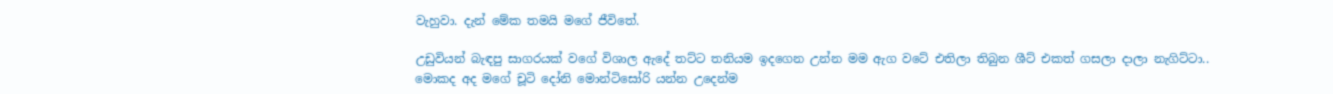වැහුවා. දැන් මේක තමයි මගේ ජීවිතේ.

උඩුවියන් බැඳපු සාගරයක් වගේ විශාල ඇදේ තට්ට තනියම ඉදගෙන උන්න මම ඇග වටේ එතිලා තිබුන ශීට් එකත් ගසලා දාලා නැගිට්ටා.. මොකද අද මගේ චූටි දෝනි මොන්ටිසෝරි යන්න උදෙන්ම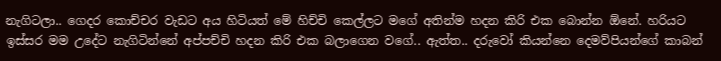නැගිටලා.. ගෙදර කොච්චර වැඩට අය හිටියත් මේ හිච්චි කෙල්ලට මගේ අතින්ම හදන කිරි එක බොන්න ඕනේ. හරියට ඉස්සර මම උදේට නැගිටින්නේ අප්පච්චි හදන කිරි එක බලාගෙන වගේ.. ඇත්ත.. දරුවෝ කියන්නෙ දෙමව්පියන්ගේ කාබන්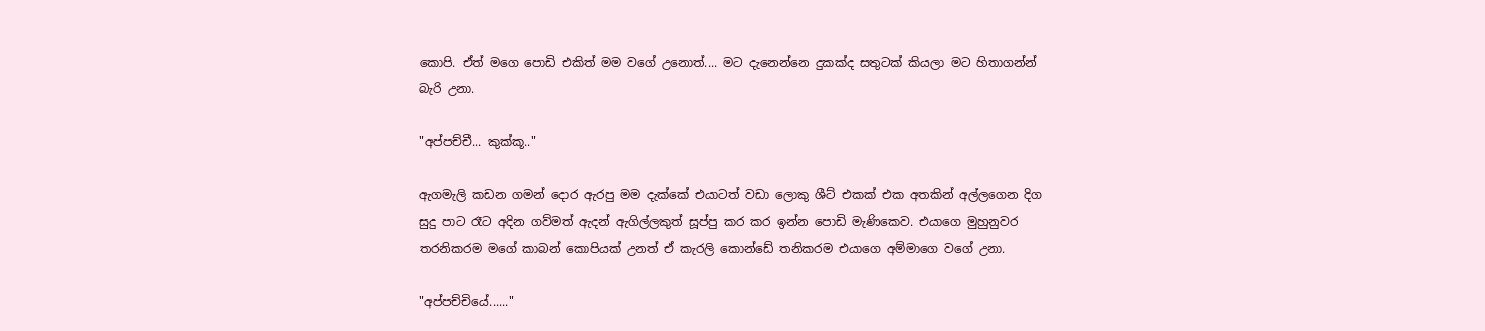කොපි. ඒත් මගෙ පොඩි එකිත් මම වගේ උනොත්.... මට දැනෙන්නෙ දුකක්ද සතුටක් කියලා මට හිතාගන්න් බැරි උනා.

"අප්පච්චී... කුක්කූ.."

ඇගමැලි කඩන ගමන් දොර ඇරපු මම දැක්කේ එයාටත් වඩා ලොකු ශීට් එකක් එක අතකින් අල්ලගෙන දිග සුදු පාට රෑට අදින ගව්මත් ඇදන් ඇගිල්ලකුත් සූප්පු කර කර ඉන්න පොඩි මැණිකෙව. එයාගෙ මුහුනුවර තරනිකරම මගේ කාබන් කොපියක් උනත් ඒ කැරලි කොන්ඩේ තනිකරම එයාගෙ අම්මාගෙ වගේ උනා.

"අප්පච්චියේ......"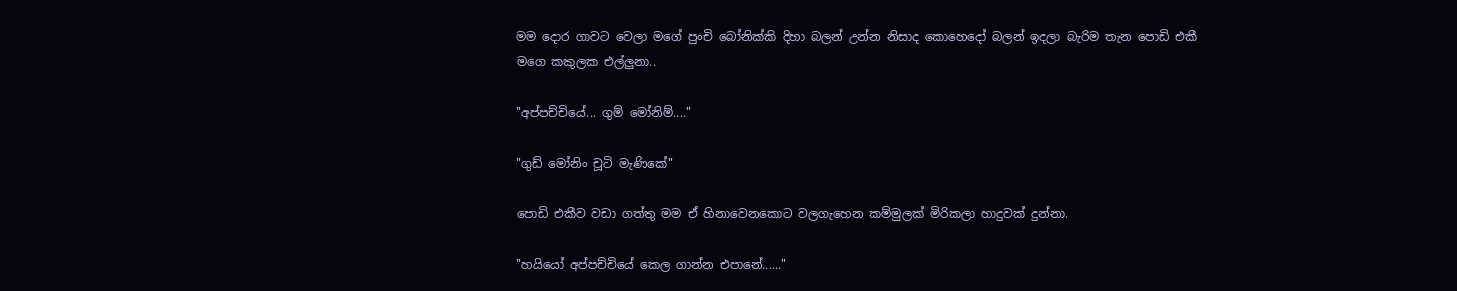මම දොර ගාවට වෙලා මගේ පුංචි බෝනික්කි දිහා බලන් උන්න නිසාද කොහෙදෝ බලන් ඉදලා බැරිම තැන පොඩි එකී මගෙ කකුලක එල්ලුනා..

"අප්පච්චියේ... ගුම් මෝනිම්...."

"ගුඩ් මෝනිං චූටි මැණිකේ"

පොඩි එකීව වඩා ගත්තු මම ඒ හිනාවෙනකොට වලගැහෙන කම්මුලක් මිරිකලා හාදුවක් දුන්නා.

"හයියෝ අප්පච්චියේ කෙල ගාන්න එපානේ......"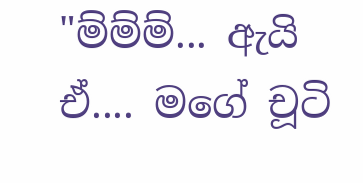"ම්ම්ම්... ඇයි ඒ.... මගේ චූටි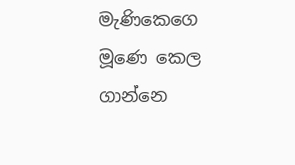මැණිකෙගෙ මූණෙ කෙල ගාන්නෙ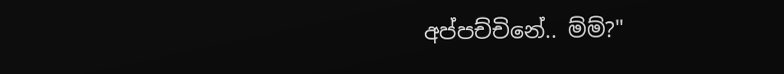අප්පච්චිනේ.. ම්ම්?"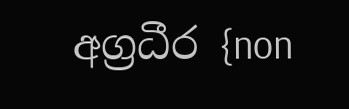අග්‍රධීර {non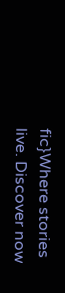fic}Where stories live. Discover now